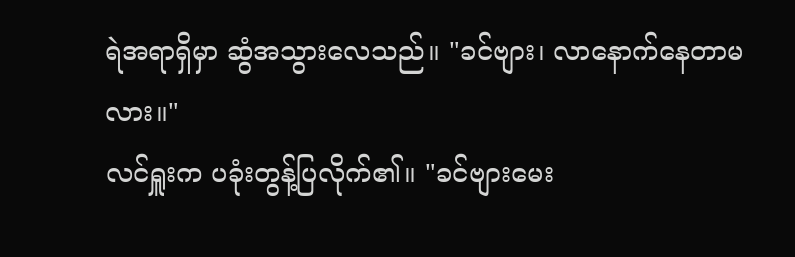ရဲအရာရှိမှာ ဆွံအသွားလေသည်။ "ခင်ဗျား၊ လာနောက်နေတာမလား။"
လင်ရှူးက ပခုံးတွန့်ပြလိုက်၏။ "ခင်ဗျားမေး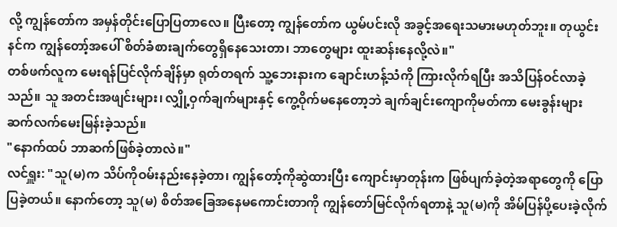လို့ ကျွန်တော်က အမှန်တိုင်းပြောပြတာလေ။ ပြီးတော့ ကျွန်တော်က ယွမ်ပင်းလို အခွင့်အရေးသမားမဟုတ်ဘူး။ တုယွင်းနင်က ကျွန်တော့်အပေါ် စိတ်ခံစားချက်တွေရှိနေသေးတာ၊ ဘာတွေများ ထူးဆန်းနေလို့လဲ။"
တစ်ဖက်လူက မေးရန်ပြင်လိုက်ချိန်မှာ ရုတ်တရက် သူ့ဘေးနားက ချောင်းဟန့်သံကို ကြားလိုက်ရပြီး အသိပြန်ဝင်လာခဲ့သည်။ သူ အတင်းအဖျင်းများ၊ လျှို့ဝှက်ချက်များနှင့် ကွေ့ဝိုက်မနေတော့ဘဲ ချက်ချင်းကျောကိုမတ်ကာ မေးခွန်းများ ဆက်လက်မေးမြန်းခဲ့သည်။
"နောက်ထပ် ဘာဆက်ဖြစ်ခဲ့တာလဲ။"
လင်ရှူး: "သူ(မ)က သိပ်ကိုဝမ်းနည်းနေခဲ့တာ၊ ကျွန်တော့်ကိုဆွဲထားပြီး ကျောင်းမှာတုန်းက ဖြစ်ပျက်ခဲ့တဲ့အရာတွေကို ပြောပြခဲ့တယ်။ နောက်တော့ သူ(မ) စိတ်အခြေအနေမကောင်းတာကို ကျွန်တော်မြင်လိုက်ရတာနဲ့ သူ(မ)ကို အိမ်ပြန်ပို့ပေးခဲ့လိုက်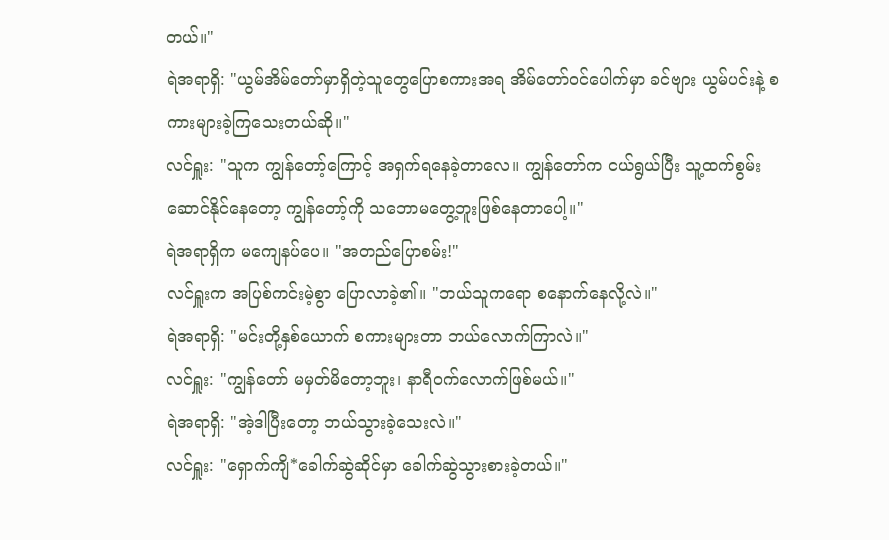တယ်။"
ရဲအရာရှိ: "ယွမ်အိမ်တော်မှာရှိတဲ့သူတွေပြောစကားအရ အိမ်တော်ဝင်ပေါက်မှာ ခင်ဗျား ယွမ်ပင်းနဲ့ စကားများခဲ့ကြသေးတယ်ဆို။"
လင်ရှူး: "သူက ကျွန်တော့်ကြောင့် အရှက်ရနေခဲ့တာလေ။ ကျွန်တော်က ငယ်ရွယ်ပြီး သူ့ထက်စွမ်းဆောင်နိုင်နေတော့ ကျွန်တော့်ကို သဘောမတွေ့ဘူးဖြစ်နေတာပေါ့။"
ရဲအရာရှိက မကျေနပ်ပေ။ "အတည်ပြောစမ်း!"
လင်ရှူးက အပြစ်ကင်းမဲ့စွာ ပြောလာခဲ့၏။ "ဘယ်သူကရော စနောက်နေလို့လဲ။"
ရဲအရာရှိ: "မင်းတို့နှစ်ယောက် စကားများတာ ဘယ်လောက်ကြာလဲ။"
လင်ရှူး: "ကျွန်တော် မမှတ်မိတော့ဘူး၊ နာရီဝက်လောက်ဖြစ်မယ်။"
ရဲအရာရှိ: "အဲ့ဒါပြီးတော့ ဘယ်သွားခဲ့သေးလဲ။"
လင်ရှူး: "ရှောက်ကျိ*ခေါက်ဆွဲဆိုင်မှာ ခေါက်ဆွဲသွားစားခဲ့တယ်။"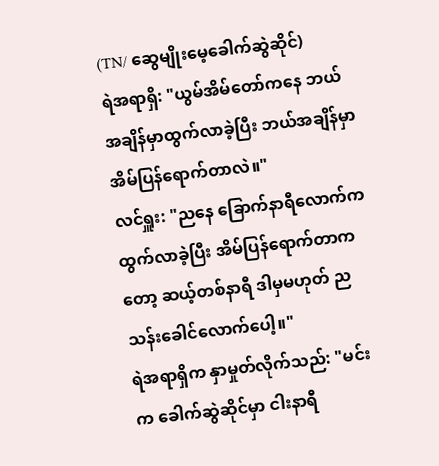(TN/ ဆွေမျိုးမေ့ခေါက်ဆွဲဆိုင်)
ရဲအရာရှိ: "ယွမ်အိမ်တော်ကနေ ဘယ်အချိန်မှာထွက်လာခဲ့ပြီး ဘယ်အချိန်မှာ အိမ်ပြန်ရောက်တာလဲ။"
လင်ရှူး: "ညနေ ခြောက်နာရီလောက်က ထွက်လာခဲ့ပြီး အိမ်ပြန်ရောက်တာကတော့ ဆယ့်တစ်နာရီ ဒါမှမဟုတ် ညသန်းခေါင်လောက်ပေါ့။"
ရဲအရာရှိက နှာမှုတ်လိုက်သည်: "မင်းက ခေါက်ဆွဲဆိုင်မှာ ငါးနာရီ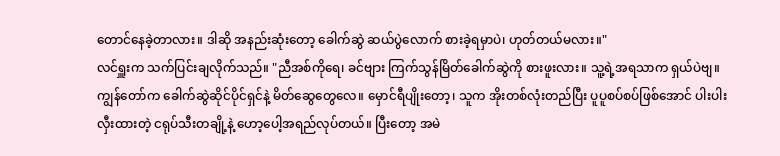တောင်နေခဲ့တာလား။ ဒါဆို အနည်းဆုံးတော့ ခေါက်ဆွဲ ဆယ်ပွဲလောက် စားခဲ့ရမှာပဲ၊ ဟုတ်တယ်မလား။"
လင်ရှူးက သက်ပြင်းချလိုက်သည်။ "ညီအစ်ကိုရေ၊ ခင်ဗျား ကြက်သွန်မြိတ်ခေါက်ဆွဲကို စားဖူးလား။ သူ့ရဲ့အရသာက ရှယ်ပဲဗျ။ ကျွန်တော်က ခေါက်ဆွဲဆိုင်ပိုင်ရှင်နဲ့ မိတ်ဆွေတွေလေ။ မှောင်ရီပျိုးတော့၊ သူက အိုးတစ်လုံးတည်ပြီး ပူပူစပ်စပ်ဖြစ်အောင် ပါးပါးလှီးထားတဲ့ ငရုပ်သီးတချို့နဲ့ ဟော့ပေါ့အရည်လုပ်တယ်။ ပြီးတော့ အမဲ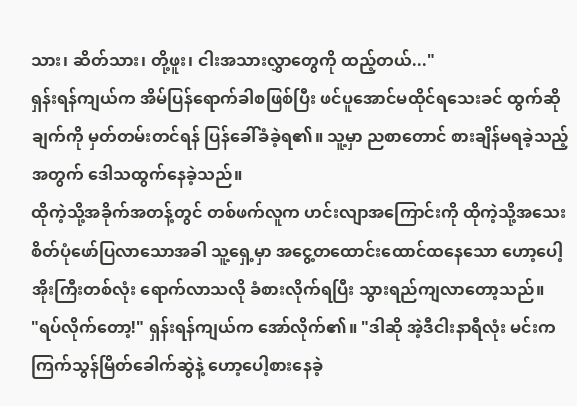သား၊ ဆိတ်သား၊ တို့ဖူး၊ ငါးအသားလွှာတွေကို ထည့်တယ်..."
ရှန်းရန်ကျယ်က အိမ်ပြန်ရောက်ခါစဖြစ်ပြီး ဖင်ပူအောင်မထိုင်ရသေးခင် ထွက်ဆိုချက်ကို မှတ်တမ်းတင်ရန် ပြန်ခေါ်ခံခဲ့ရ၏။ သူ့မှာ ညစာတောင် စားချိန်မရခဲ့သည့်အတွက် ဒေါသထွက်နေခဲ့သည်။
ထိုကဲ့သို့အခိုက်အတန့်တွင် တစ်ဖက်လူက ဟင်းလျာအကြောင်းကို ထိုကဲ့သို့အသေးစိတ်ပုံဖော်ပြလာသောအခါ သူ့ရှေ့မှာ အငွေ့တထောင်းထောင်ထနေသော ဟော့ပေါ့အိုးကြီးတစ်လုံး ရောက်လာသလို ခံစားလိုက်ရပြီး သွားရည်ကျလာတော့သည်။
"ရပ်လိုက်တော့!" ရှန်းရန်ကျယ်က အော်လိုက်၏။ "ဒါဆို အဲ့ဒီငါးနာရီလုံး မင်းက ကြက်သွန်မြိတ်ခေါက်ဆွဲနဲ့ ဟော့ပေါ့စားနေခဲ့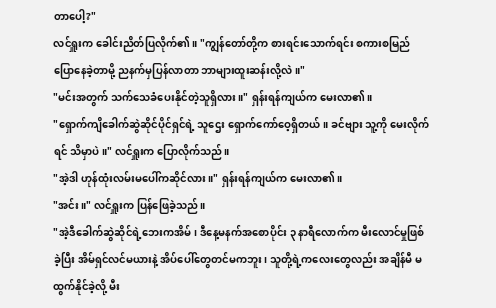တာပေါ့?"
လင်ရှူးက ခေါင်းညိတ်ပြလိုက်၏။ "ကျွန်တော်တို့က စားရင်းသောက်ရင်း စကားစမြည်ပြောနေခဲ့တာမို့ ညနက်မှပြန်လာတာ ဘာများထူးဆန်းလို့လဲ။"
"မင်းအတွက် သက်သေခံပေးနိုင်တဲ့သူရှိလား။" ရှန်းရန်ကျယ်က မေးလာ၏။
"ရှောက်ကျိခေါက်ဆွဲဆိုင်ပိုင်ရှင်ရဲ့ သူဌေး ရှောက်ကော်ဝေ့ရှိတယ်။ ခင်ဗျား သူ့ကို မေးလိုက်ရင် သိမှာပဲ။" လင်ရှူးက ပြောလိုက်သည်။
"အဲ့ဒါ ဟုန်ထုံးလမ်းမပေါ်ကဆိုင်လား။" ရှန်းရန်ကျယ်က မေးလာ၏။
"အင်း။" လင်ရှူးက ပြန်ဖြေခဲ့သည်။
"အဲ့ဒီခေါက်ဆွဲဆိုင်ရဲ့ဘေးကအိမ်၊ ဒီနေ့မနက်အစောပိုင်း ၃ နာရီလောက်က မီးလောင်မှုဖြစ်ခဲ့ပြီး အိမ်ရှင်လင်မယားနဲ့ အိပ်ပေါ်တွေတင်မကဘူး၊ သူတို့ရဲ့ကလေးတွေလည်း အချိန်မီ မထွက်နိုင်ခဲ့လို့ မီး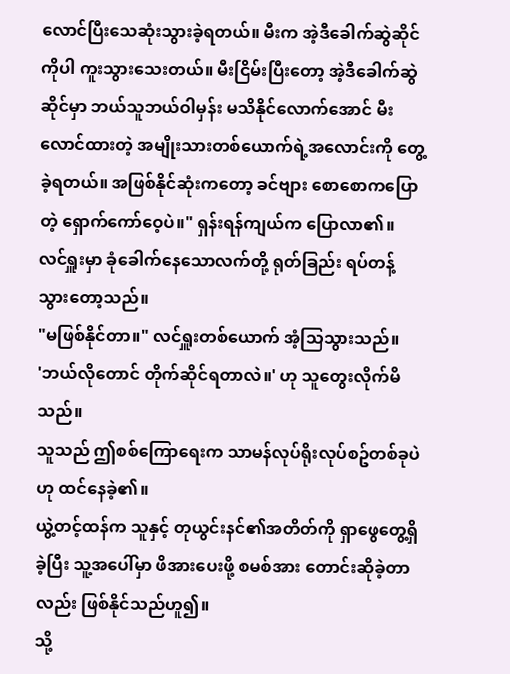လောင်ပြီးသေဆုံးသွားခဲ့ရတယ်။ မီးက အဲ့ဒီခေါက်ဆွဲဆိုင်ကိုပါ ကူးသွားသေးတယ်။ မီးငြိမ်းပြီးတော့ အဲ့ဒီခေါက်ဆွဲဆိုင်မှာ ဘယ်သူဘယ်ဝါမှန်း မသိနိုင်လောက်အောင် မီးလောင်ထားတဲ့ အမျိုးသားတစ်ယောက်ရဲ့အလောင်းကို တွေ့ခဲ့ရတယ်။ အဖြစ်နိုင်ဆုံးကတော့ ခင်ဗျား စောစောကပြောတဲ့ ရှောက်ကော်ဝေ့ပဲ။" ရှန်းရန်ကျယ်က ပြောလာ၏။
လင်ရှူးမှာ ခုံခေါက်နေသောလက်တို့ ရုတ်ခြည်း ရပ်တန့်သွားတော့သည်။
"မဖြစ်နိုင်တာ။" လင်ရှူးတစ်ယောက် အံ့သြသွားသည်။
'ဘယ်လိုတောင် တိုက်ဆိုင်ရတာလဲ။' ဟု သူတွေးလိုက်မိသည်။
သူသည် ဤစစ်ကြောရေးက သာမန်လုပ်ရိုးလုပ်စဥ်တစ်ခုပဲဟု ထင်နေခဲ့၏။
ယွဲ့တင့်ထန်က သူနှင့် တုယွင်းနင်၏အတိတ်ကို ရှာဖွေတွေ့ရှိခဲ့ပြီး သူ့အပေါ်မှာ ဖိအားပေးဖို့ စမစ်အား တောင်းဆိုခဲ့တာလည်း ဖြစ်နိုင်သည်ဟူ၍။
သို့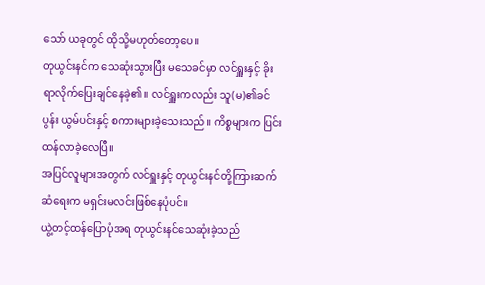သော် ယခုတွင် ထိုသို့မဟုတ်တော့ပေ။
တုယွင်းနင်က သေဆုံးသွားပြီး မသေခင်မှာ လင်ရှူးနှင့် ခိုးရာလိုက်ပြေးချင်နေခဲ့၏။ လင်ရှူးကလည်း သူ(မ)၏ခင်ပွန်း ယွမ်ပင်းနှင့် စကားများခဲ့သေးသည်။ ကိစ္စများက ပြင်းထန်လာခဲ့လေပြီ။
အပြင်လူများအတွက် လင်ရှူးနှင့် တုယွင်းနင်တို့ကြားဆက်ဆံရေးက မရှင်းမလင်းဖြစ်နေပုံပင်။
ယွဲ့တင့်ထန်ပြောပုံအရ တုယွင်းနင်သေဆုံးခဲ့သည်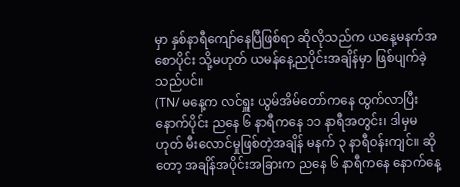မှာ နှစ်နာရီကျော်နေပြီဖြစ်ရာ ဆိုလိုသည်က ယနေ့မနက်အစောပိုင်း သို့မဟုတ် ယမန်နေ့ညပိုင်းအချိန်မှာ ဖြစ်ပျက်ခဲ့သည်ပင်။
(TN/ မနေ့က လင်ရှူး ယွမ်အိမ်တော်ကနေ ထွက်လာပြီးနောက်ပိုင်း ညနေ ၆ နာရီကနေ ၁၁ နာရီအတွင်း၊ ဒါမှမဟုတ် မီးလောင်မှုဖြစ်တဲ့အချိန် မနက် ၃ နာရီဝန်းကျင်။ ဆိုတော့ အချိန်အပိုင်းအခြားက ညနေ ၆ နာရီကနေ နောက်နေ့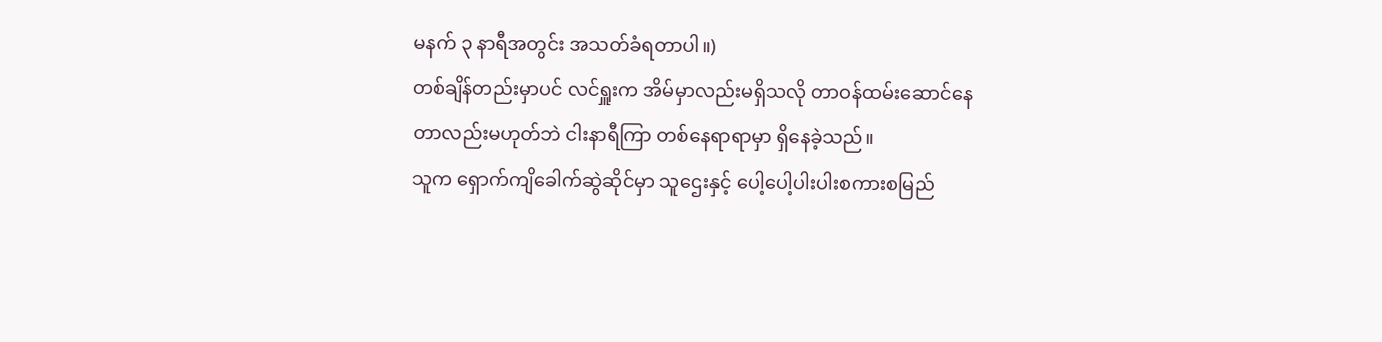မနက် ၃ နာရီအတွင်း အသတ်ခံရတာပါ။)
တစ်ချိန်တည်းမှာပင် လင်ရှူးက အိမ်မှာလည်းမရှိသလို တာဝန်ထမ်းဆောင်နေတာလည်းမဟုတ်ဘဲ ငါးနာရီကြာ တစ်နေရာရာမှာ ရှိနေခဲ့သည်။
သူက ရှောက်ကျိခေါက်ဆွဲဆိုင်မှာ သူဌေးနှင့် ပေါ့ပေါ့ပါးပါးစကားစမြည်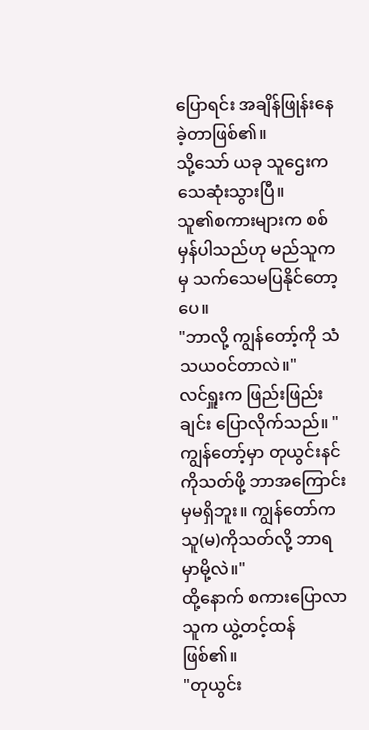ပြောရင်း အချိန်ဖြုန်းနေခဲ့တာဖြစ်၏။
သို့သော် ယခု သူဌေးက သေဆုံးသွားပြီ။
သူ၏စကားများက စစ်မှန်ပါသည်ဟု မည်သူကမှ သက်သေမပြနိုင်တော့ပေ။
"ဘာလို့ ကျွန်တော့်ကို သံသယဝင်တာလဲ။"
လင်ရှူးက ဖြည်းဖြည်းချင်း ပြောလိုက်သည်။ "ကျွန်တော့်မှာ တုယွင်းနင်ကိုသတ်ဖို့ ဘာအကြောင်းမှမရှိဘူး။ ကျွန်တော်က သူ(မ)ကိုသတ်လို့ ဘာရမှာမို့လဲ။"
ထို့နောက် စကားပြောလာသူက ယွဲ့တင့်ထန်ဖြစ်၏။
"တုယွင်း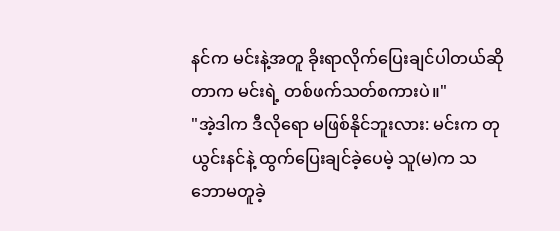နင်က မင်းနဲ့အတူ ခိုးရာလိုက်ပြေးချင်ပါတယ်ဆိုတာက မင်းရဲ့ တစ်ဖက်သတ်စကားပဲ။"
"အဲ့ဒါက ဒီလိုရော မဖြစ်နိုင်ဘူးလား: မင်းက တုယွင်းနင်နဲ့ ထွက်ပြေးချင်ခဲ့ပေမဲ့ သူ(မ)က သဘောမတူခဲ့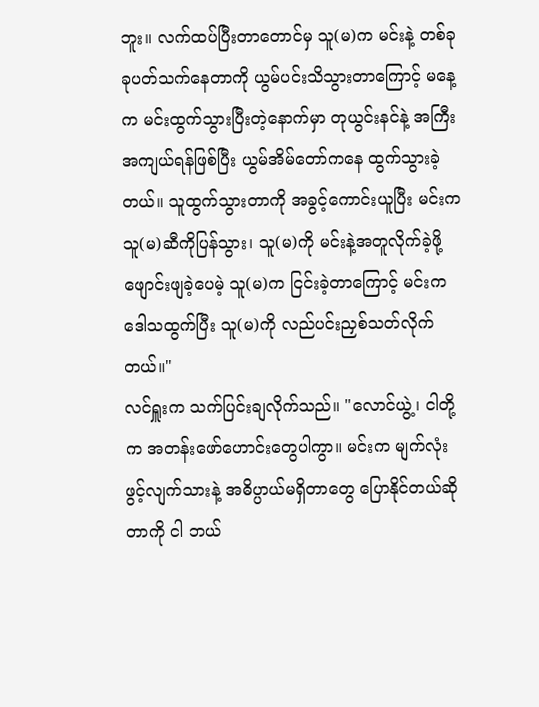ဘူး။ လက်ထပ်ပြီးတာတောင်မှ သူ(မ)က မင်းနဲ့ တစ်ခုခုပတ်သက်နေတာကို ယွမ်ပင်းသိသွားတာကြောင့် မနေ့က မင်းထွက်သွားပြီးတဲ့နောက်မှာ တုယွင်းနင်နဲ့ အကြီးအကျယ်ရန်ဖြစ်ပြီး ယွမ်အိမ်တော်ကနေ ထွက်သွားခဲ့တယ်။ သူထွက်သွားတာကို အခွင့်ကောင်းယူပြီး မင်းက သူ(မ)ဆီကိုပြန်သွား၊ သူ(မ)ကို မင်းနဲ့အတူလိုက်ခဲ့ဖို့ ဖျောင်းဖျခဲ့ပေမဲ့ သူ(မ)က ငြင်းခဲ့တာကြောင့် မင်းက ဒေါသထွက်ပြီး သူ(မ)ကို လည်ပင်းညှစ်သတ်လိုက်တယ်။"
လင်ရှူးက သက်ပြင်းချလိုက်သည်။ "လောင်ယွဲ့၊ ငါတို့က အတန်းဖော်ဟောင်းတွေပါကွာ။ မင်းက မျက်လုံးဖွင့်လျက်သားနဲ့ အဓိပ္ပာယ်မရှိတာတွေ ပြောနိုင်တယ်ဆိုတာကို ငါ ဘယ်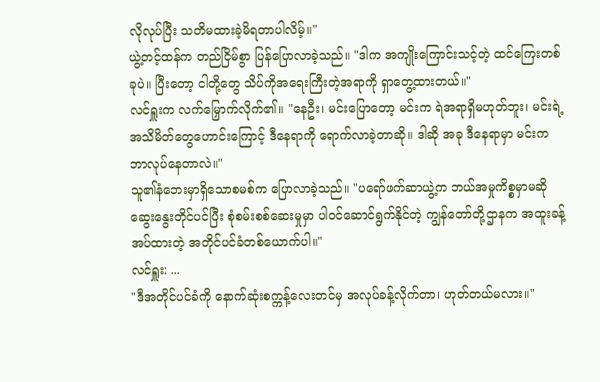လိုလုပ်ပြီး သတိမထားခဲ့မိရတာပါလိမ့်။"
ယွဲ့တင့်ထန်က တည်ငြိမ်စွာ ပြန်ပြောလာခဲ့သည်။ "ဒါက အကျိုးကြောင်းသင့်တဲ့ ထင်ကြေးတစ်ခုပဲ။ ပြီးတော့ ငါတို့တွေ သိပ်ကိုအရေးကြီးတဲ့အရာကို ရှာတွေ့ထားတယ်။"
လင်ရှူးက လက်မြှောက်လိုက်၏။ "နေဦး၊ မင်းပြောတော့ မင်းက ရဲအရာရှိမဟုတ်ဘူး၊ မင်းရဲ့ အသိမိတ်တွေဟောင်းကြောင့် ဒီနေရာကို ရောက်လာခဲ့တာဆို။ ဒါဆို အခု ဒီနေရာမှာ မင်းကဘာလုပ်နေတာလဲ။"
သူ၏နံဘေးမှာရှိသောစမစ်က ပြောလာခဲ့သည်။ "ပရော်ဖက်ဆာယွဲ့က ဘယ်အမှုကိစ္စမှာမဆို ဆွေးနွေးတိုင်ပင်ပြီး စုံစမ်းစစ်ဆေးမှုမှာ ပါဝင်ဆောင်ရွက်နိုင်တဲ့ ကျွန်တော်တို့ဌာနက အထူးခန့်အပ်ထားတဲ့ အတိုင်ပင်ခံတစ်ယောက်ပါ။"
လင်ရှူး: ...
"ဒီအတိုင်ပင်ခံကို နောက်ဆုံးစက္ကန့်လေးတင်မှ အလုပ်ခန့်လိုက်တာ၊ ဟုတ်တယ်မလား။"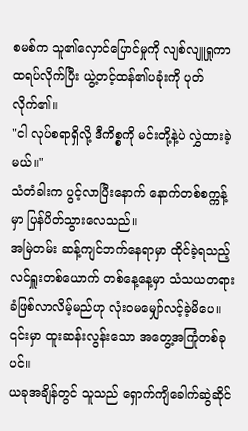စမစ်က သူ၏လှောင်ပြောင်မှုကို လျစ်လျူရှုကာ ထရပ်လိုက်ပြီး ယွဲ့တင့်ထန်၏ပခုံးကို ပုတ်လိုက်၏။
"ငါ လုပ်စရာရှိလို့ ဒီကိစ္စကို မင်းတို့နဲ့ပဲ လွှဲထားခဲ့မယ်။"
သံတံခါးက ပွင့်လာပြီးနောက် နောက်တစ်စက္ကန့်မှာ ပြန်ပိတ်သွားလေသည်။
အမြဲတမ်း ဆန့်ကျင်ဘက်နေရာမှာ ထိုင်ခဲ့ရသည့်လင်ရှူးတစ်ယောက် တစ်နေ့နေ့မှာ သံသယတရားခံဖြစ်လာလိမ့်မည်ဟု လုံးဝမမျှော်လင့်ခဲ့မိပေ။
၎င်းမှာ ထူးဆန်းလွန်းသော အတွေ့အကြုံတစ်ခုပင်။
ယခုအချိန်တွင် သူသည် ရှောက်ကျိခေါက်ဆွဲဆိုင်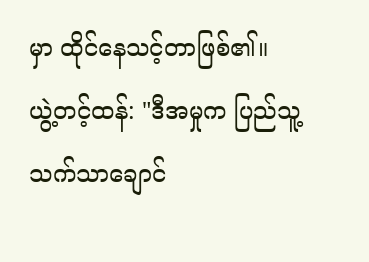မှာ ထိုင်နေသင့်တာဖြစ်၏။
ယွဲ့တင့်ထန်: "ဒီအမှုက ပြည်သူ့သက်သာချောင်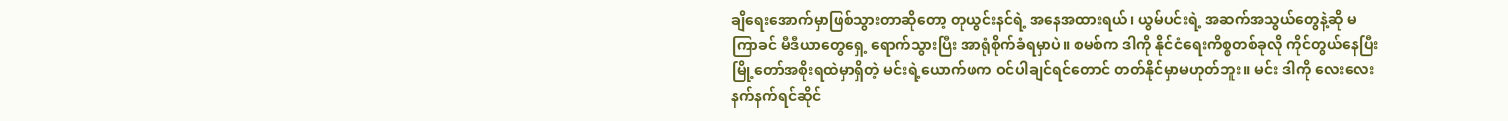ချိရေးအောက်မှာဖြစ်သွားတာဆိုတော့ တုယွင်းနင်ရဲ့ အနေအထားရယ်၊ ယွမ်ပင်းရဲ့ အဆက်အသွယ်တွေနဲ့ဆို မကြာခင် မီဒီယာတွေရှေ့ ရောက်သွားပြီး အာရုံစိုက်ခံရမှာပဲ။ စမစ်က ဒါကို နိုင်ငံရေးကိစ္စတစ်ခုလို ကိုင်တွယ်နေပြီး မြို့တော်အစိုးရထဲမှာရှိတဲ့ မင်းရဲ့ယောက်ဖက ဝင်ပါချင်ရင်တောင် တတ်နိုင်မှာမဟုတ်ဘူး။ မင်း ဒါကို လေးလေးနက်နက်ရင်ဆိုင်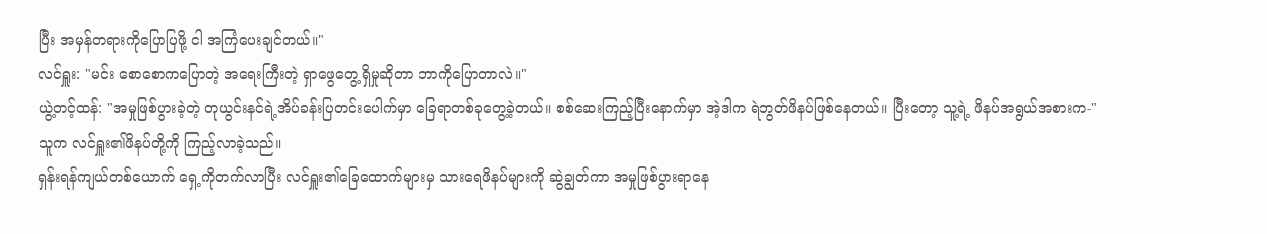ပြီး အမှန်တရားကိုပြောပြဖို့ ငါ အကြံပေးချင်တယ်။"
လင်ရှူး: "မင်း စောစောကပြောတဲ့ အရေးကြီးတဲ့ ရှာဖွေတွေ့ရှိမှုဆိုတာ ဘာကိုပြောတာလဲ။"
ယွဲ့တင့်ထန်: "အမှုဖြစ်ပွားခဲ့တဲ့ တုယွင်းနင်ရဲ့အိပ်ခန်းပြတင်းပေါက်မှာ ခြေရာတစ်ခုတွေ့ခဲ့တယ်။ စစ်ဆေးကြည့်ပြီးနောက်မှာ အဲ့ဒါက ရဲဘွတ်ဖိနပ်ဖြစ်နေတယ်။ ပြီးတော့ သူ့ရဲ့ ဖိနပ်အရွယ်အစားက-"
သူက လင်ရှူး၏ဖိနပ်တို့ကို ကြည့်လာခဲ့သည်။
ရှန်းရန်ကျယ်တစ်ယောက် ရှေ့ကိုတက်လာပြီး လင်ရှူး၏ခြေထောက်များမှ သားရေဖိနပ်များကို ဆွဲချွတ်ကာ အမှုဖြစ်ပွားရာနေ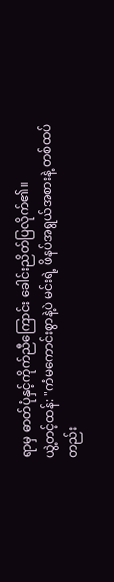ရာမှ ဓာတ်ပုံနှင့်ကိုက်ညီကြောင်း ခေါင်းညိတ်ပြလိုက်၏။
ယွဲ့တင့်ထန်: "ကံမကောင်းစွာနဲ့ပဲ မင်းရဲ့ ဖိနပ်အရွယ်အစားနဲ့ တစ်ထပ်တည်း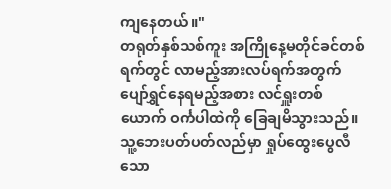ကျနေတယ်။"
တရုတ်နှစ်သစ်ကူး အကြိုနေ့မတိုင်ခင်တစ်ရက်တွင် လာမည့်အားလပ်ရက်အတွက် ပျော်ရွှင်နေရမည့်အစား လင်ရှူးတစ်ယောက် ဝင်္ကပါထဲကို ခြေချမိသွားသည်။
သူ့ဘေးပတ်ပတ်လည်မှာ ရှုပ်ထွေးပွေလီသော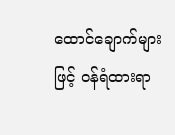ထောင်ချောက်များဖြင့် ဝန်ရံထားရာ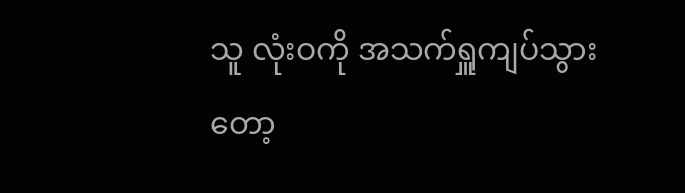သူ လုံးဝကို အသက်ရှူကျပ်သွားတော့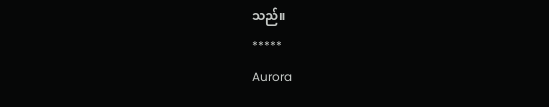သည်။
*****
Aurora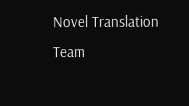Novel Translation Team